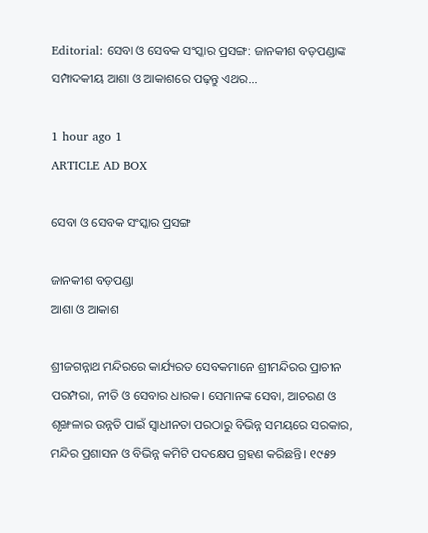Editorial: ସେବା ଓ ସେବକ ସଂସ୍କାର ପ୍ରସଙ୍ଗ: ଜାନକୀଶ ବଡ଼ପଣ୍ଡାଙ୍କ ସମ୍ପାଦକୀୟ ଆଶା ଓ ଆକାଶରେ ପଢ଼ନ୍ତୁ ଏଥର...

1 hour ago 1
ARTICLE AD BOX

ସେବା ଓ ସେବକ ସଂସ୍କାର ପ୍ରସଙ୍ଗ

ଜାନକୀଶ ବଡ଼ପଣ୍ଡା
ଆଶା ଓ ଆକାଶ

ଶ୍ରୀଜଗନ୍ନାଥ ମନ୍ଦିରରେ କାର୍ଯ୍ୟରତ ସେବକମାନେ ଶ୍ରୀମନ୍ଦିରର ପ୍ରାଚୀନ ପରମ୍ପରା, ନୀତି ଓ ସେବାର ଧାରକ। ସେମାନଙ୍କ ସେବା, ଆଚରଣ ଓ ଶୃଙ୍ଖଳାର ଉନ୍ନତି ପାଇଁ ସ୍ୱାଧୀନତା ପରଠାରୁ ବିଭିନ୍ନ ସମୟରେ ସରକାର, ମନ୍ଦିର ପ୍ରଶାସନ ଓ ବିଭିନ୍ନ କମିଟି ପଦକ୍ଷେପ ଗ୍ରହଣ କରିଛନ୍ତି। ୧୯୫୨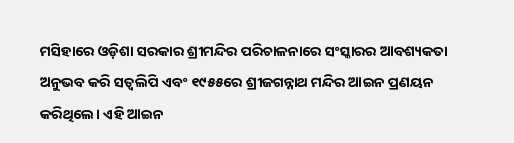ମସିହାରେ ଓଡ଼ିଶା ସରକାର ଶ୍ରୀମନ୍ଦିର ପରିଚାଳନାରେ ସଂସ୍କାରର ଆବଶ୍ୟକତା ଅନୁଭବ କରି ସତ୍ବଲିପି ଏବଂ ୧୯୫୫ରେ ଶ୍ରୀଜଗନ୍ନାଥ ମନ୍ଦିର ଆଇନ ପ୍ରଣୟନ କରିଥିଲେ। ଏହି ଆଇନ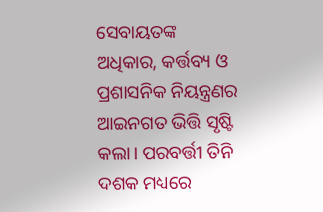ସେବାୟତଙ୍କ ଅଧିକାର, କର୍ତ୍ତବ୍ୟ ଓ ପ୍ରଶାସନିକ ନିୟନ୍ତ୍ରଣର ଆଇନଗତ ଭିତ୍ତି ସୃଷ୍ଟି କଲା। ପରବର୍ତ୍ତୀ ତିନି ଦଶକ ମଧ୍ୟରେ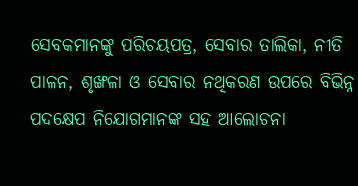ସେବକମାନଙ୍କୁ ପରିଚୟପତ୍ର, ସେବାର ତାଲିକା, ନୀତି ପାଳନ, ଶୃଙ୍ଖଳା ଓ ସେବାର ନଥିକରଣ ଉପରେ ବିଭିନ୍ନ ପଦକ୍ଷେପ ନିଯୋଗମାନଙ୍କ ସହ ଆଲୋଚନା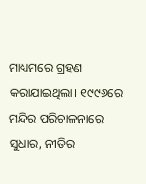ମାଧ୍ୟମରେ ଗ୍ରହଣ କରାଯାଇଥିଲା। ୧୯୯୬ରେ ମନ୍ଦିର ପରିଚାଳନାରେ ସୁଧାର, ନୀତିର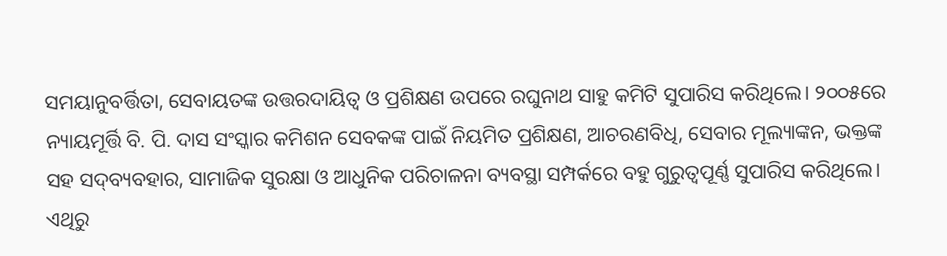ସମୟାନୁବର୍ତ୍ତିତା, ସେବାୟତଙ୍କ ଉତ୍ତରଦାୟିତ୍ବ ଓ ପ୍ରଶିକ୍ଷଣ ଉପରେ ରଘୁନାଥ ସାହୁ କମିଟି ସୁପାରିସ କରିଥିଲେ। ୨୦୦୫ରେ ନ୍ୟାୟମୂର୍ତ୍ତି ବି. ପି. ଦାସ ସଂସ୍କାର କମିଶନ ସେବକଙ୍କ ପାଇଁ ନିୟମିତ ପ୍ରଶିକ୍ଷଣ, ଆଚରଣବିଧି, ସେବାର ମୂଲ୍ୟାଙ୍କନ, ଭକ୍ତଙ୍କ ସହ ସଦ୍‌ବ୍ୟବହାର, ସାମାଜିକ ସୁରକ୍ଷା ଓ ଆଧୁନିକ ପରିଚାଳନା ବ୍ୟବସ୍ଥା ସମ୍ପର୍କରେ ବହୁ ଗୁରୁତ୍ୱପୂର୍ଣ୍ଣ ସୁପାରିସ କରିଥିଲେ। ଏଥିରୁ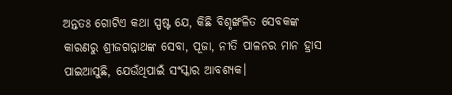ଅନ୍ତତଃ ଗୋଟିଏ କଥା ସ୍ପଷ୍ଟ ଯେ, କିଛି ବିଶୃଙ୍ଖଳିତ ସେବକଙ୍କ କାରଣରୁ ଶ୍ରୀଜଗନ୍ନାଥଙ୍କ ସେବା, ପୂଜା, ନୀତି ପାଳନର ମାନ ହ୍ରାସ ପାଇଆସୁଛି, ଯେଉଁଥିପାଇଁ ସଂସ୍କାର ଆବଶ୍ୟକ।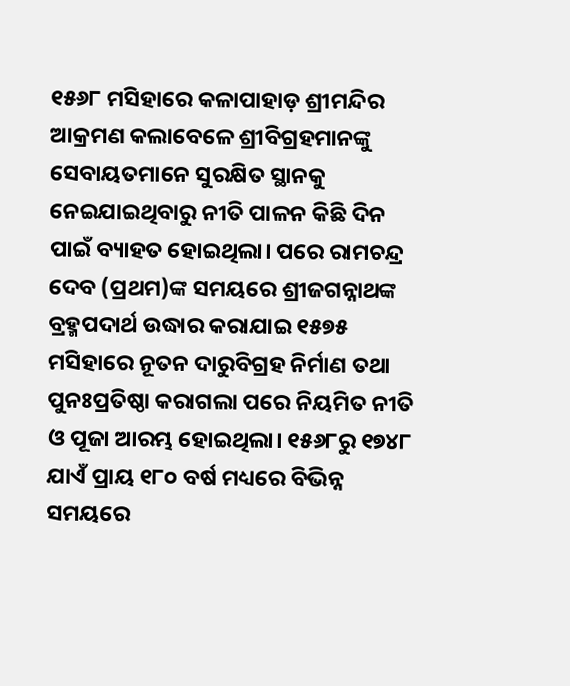୧୫୬୮ ମସିହାରେ କଳାପାହାଡ଼ ଶ୍ରୀମନ୍ଦିର ଆକ୍ରମଣ କଲାବେଳେ ଶ୍ରୀବିଗ୍ରହମାନଙ୍କୁ ସେବାୟତମାନେ ସୁରକ୍ଷିତ ସ୍ଥାନକୁ ନେଇଯାଇଥିବାରୁ ନୀତି ପାଳନ କିଛି ଦିନ ପାଇଁ ବ୍ୟାହତ ହୋଇଥିଲା। ପରେ ରାମଚନ୍ଦ୍ର ଦେବ (ପ୍ରଥମ)ଙ୍କ ସମୟରେ ଶ୍ରୀଜଗନ୍ନାଥଙ୍କ ବ୍ରହ୍ମପଦାର୍ଥ ଉଦ୍ଧାର କରାଯାଇ ୧୫୭୫ ମସିହାରେ ନୂତନ ଦାରୁବିଗ୍ରହ ନିର୍ମାଣ ତଥା ପୁନଃପ୍ରତିଷ୍ଠା କରାଗଲା ପରେ ନିୟମିତ ନୀତି ଓ ପୂଜା ଆରମ୍ଭ ହୋଇଥିଲା। ୧୫୬୮ରୁ ୧୭୪୮ ଯାଏଁ ପ୍ରାୟ ୧୮୦ ବର୍ଷ ମଧ୍ୟରେ ବିଭିନ୍ନ ସମୟରେ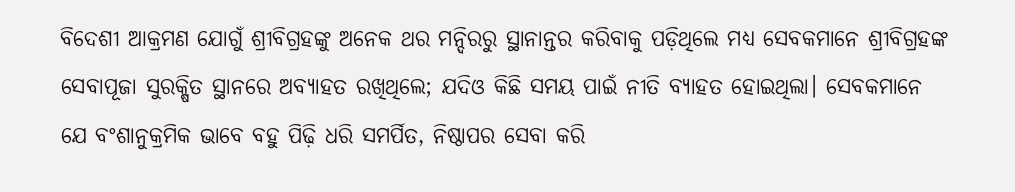ବିଦେଶୀ ଆକ୍ରମଣ ଯୋଗୁଁ ଶ୍ରୀବିଗ୍ରହଙ୍କୁ ଅନେକ ଥର ମନ୍ଦିରରୁ ସ୍ଥାନାନ୍ତର କରିବାକୁ ପଡ଼ିଥିଲେ ମଧ୍ୟ ସେବକମାନେ ଶ୍ରୀବିଗ୍ରହଙ୍କ ସେବାପୂଜା ସୁରକ୍ଷିତ ସ୍ଥାନରେ ଅବ୍ୟାହତ ରଖିଥିଲେ; ଯଦିଓ କିଛି ସମୟ ପାଇଁ ନୀତି ବ୍ୟାହତ ହୋଇଥିଲା। ସେବକମାନେ ଯେ ବଂଶାନୁକ୍ରମିକ ଭାବେ ବହୁ ପିଢ଼ି ଧରି ସମର୍ପିତ, ନିଷ୍ଠାପର ସେବା କରି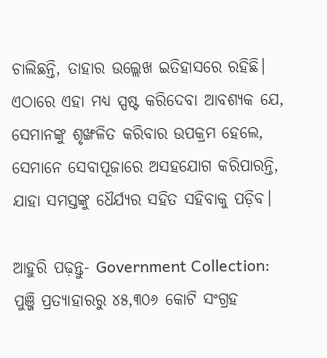ଚାଲିଛନ୍ତି, ତାହାର ଉଲ୍ଲେଖ ଇତିହାସରେ ରହିଛି। ଏଠାରେ ଏହା ମଧ୍ୟ ସ୍ପଷ୍ଟ କରିଦେବା ଆବଶ୍ୟକ ଯେ, ସେମାନଙ୍କୁ ଶୃଙ୍ଖଳିତ କରିବାର ଉପକ୍ରମ ହେଲେ, ସେମାନେ ସେବାପୂଜାରେ ଅସହଯୋଗ କରିପାରନ୍ତି, ଯାହା ସମସ୍ତଙ୍କୁ ଧୈର୍ଯ୍ୟର ସହିତ ସହିବାକୁ ପଡ଼ିବ।

ଆହୁରି ପଢ଼ନ୍ତୁ- Government Collection: ପୁଞ୍ଜି ପ୍ରତ୍ୟାହାରରୁ ୪୫,୩୦୬ କୋଟି ସଂଗ୍ରହ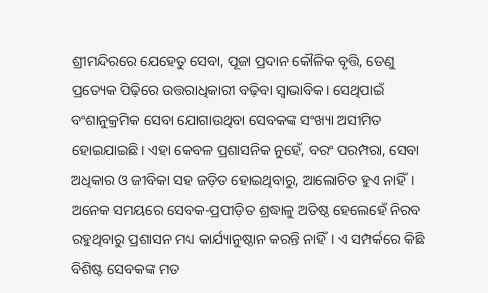ଶ୍ରୀମନ୍ଦିରରେ ଯେହେତୁ ସେବା, ପୂଜା ପ୍ରଦାନ କୌଳିକ ବୃତ୍ତି, ତେଣୁ ପ୍ରତ୍ୟେକ ପିଢ଼ିରେ ଉତ୍ତରାଧିକାରୀ ବଢ଼ିବା ସ୍ୱାଭାବିକ। ସେଥିପାଇଁ ବଂଶାନୁକ୍ରମିକ ସେବା ଯୋଗାଉଥିବା ସେବକଙ୍କ ସଂଖ୍ୟା ଅସୀମିତ ହୋଇଯାଇଛି। ଏହା କେବଳ ପ୍ରଶାସନିକ ନୁହେଁ, ବରଂ ପରମ୍ପରା, ସେବା ଅଧିକାର ଓ ଜୀବିକା ସହ ଜଡ଼ିତ ହୋଇଥିବାରୁ, ଆଲୋଚିତ ହୁଏ ନାହିଁ। ଅନେକ ସମୟରେ ସେବକ-ପ୍ରପୀଡ଼ିତ ଶ୍ରଦ୍ଧାଳୁ ଅତିଷ୍ଠ ହେଲେହେଁ ନିରବ ରହୁଥିବାରୁ ପ୍ରଶାସନ ମଧ୍ୟ କାର୍ଯ୍ୟାନୁଷ୍ଠାନ କରନ୍ତି ନାହିଁ। ଏ ସମ୍ପର୍କରେ କିଛି ବିଶିଷ୍ଟ ସେବକଙ୍କ ମତ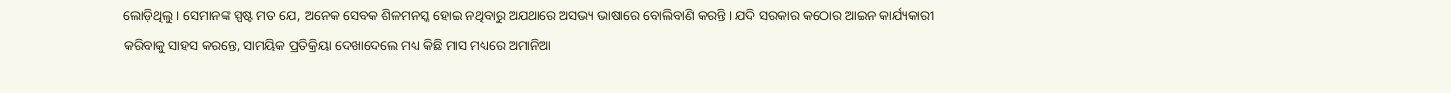ଲୋଡ଼ିଥିଲୁ। ସେମାନଙ୍କ ସ୍ପଷ୍ଟ ମତ ଯେ, ଅନେକ ସେବକ ଶିଳମନସ୍କ ହୋଇ ନଥିବାରୁ ଅଯଥାରେ ଅସଭ୍ୟ ଭାଷାରେ ବୋଲିବାଣି କରନ୍ତି। ଯଦି ସରକାର କଠୋର ଆଇନ କାର୍ଯ୍ୟକାରୀ କରିବାକୁ ସାହସ କରନ୍ତେ, ସାମୟିକ ପ୍ରତିକ୍ରିୟା ଦେଖାଦେଲେ ମଧ୍ୟ କିଛି ମାସ ମଧ୍ୟରେ ଅମାନିଆ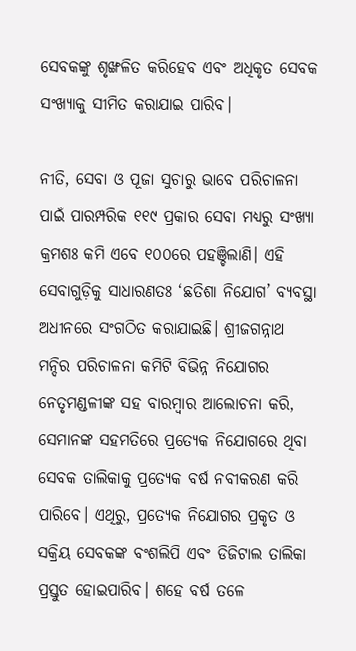ସେବକଙ୍କୁ ଶୃଙ୍ଖଳିତ କରିହେବ ଏବଂ ଅଧିକୃତ ସେବକ ସଂଖ୍ୟାକୁ ସୀମିତ କରାଯାଇ ପାରିବ।

ନୀତି, ସେବା ଓ ପୂଜା ସୁଚାରୁ ଭାବେ ପରିଚାଳନା ପାଇଁ ପାରମ୍ପରିକ ୧୧୯ ପ୍ରକାର ସେବା ମଧ୍ୟରୁ ସଂଖ୍ୟା କ୍ରମଶଃ କମି ଏବେ ୧୦୦ରେ ପହଞ୍ଚିଲାଣି। ଏହି ସେବାଗୁଡ଼ିକୁ ସାଧାରଣତଃ ‘ଛତିଶା ନିଯୋଗ’ ବ୍ୟବସ୍ଥା ଅଧୀନରେ ସଂଗଠିତ କରାଯାଇଛି। ଶ୍ରୀଜଗନ୍ନାଥ ମନ୍ଦିର ପରିଚାଳନା କମିଟି ବିଭିନ୍ନ ନିଯୋଗର ନେତୃମଣ୍ଡଳୀଙ୍କ ସହ ବାରମ୍ବାର ଆଲୋଚନା କରି, ସେମାନଙ୍କ ସହମତିରେ ପ୍ରତ୍ୟେକ ନିଯୋଗରେ ଥିବା ସେବକ ତାଲିକାକୁ ପ୍ରତ୍ୟେକ ବର୍ଷ ନବୀକରଣ କରି ପାରିବେ। ଏଥିରୁ, ପ୍ରତ୍ୟେକ ନିଯୋଗର ପ୍ରକୃତ ଓ ସକ୍ରିୟ ସେବକଙ୍କ ବଂଶଲିପି ଏବଂ ଡିଜିଟାଲ ତାଲିକା ପ୍ରସ୍ତୁତ ହୋଇପାରିବ। ଶହେ ବର୍ଷ ତଳେ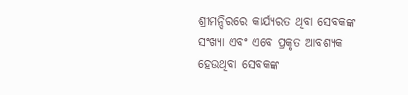ଶ୍ରୀମନ୍ଦିରରେ କାର୍ଯ୍ୟରତ ଥିବା ସେବକଙ୍କ ସଂଖ୍ୟା ଏବଂ ଏବେ ପ୍ରକୃତ ଆବଶ୍ୟକ ହେଉଥିବା ସେବକଙ୍କ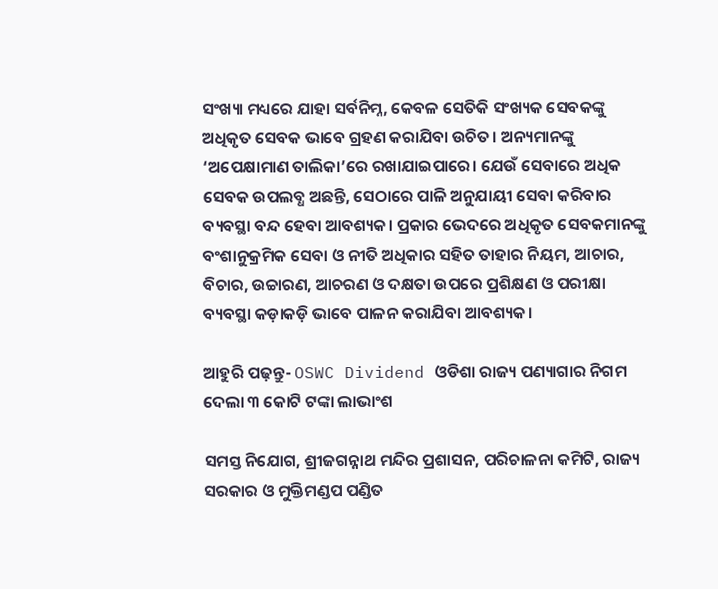ସଂଖ୍ୟା ମଧ୍ୟରେ ଯାହା ସର୍ବନିମ୍ନ, କେବଳ ସେତିକି ସଂଖ୍ୟକ ସେବକଙ୍କୁ ଅଧିକୃତ ସେବକ ଭାବେ ଗ୍ରହଣ କରାଯିବା ଉଚିତ। ଅନ୍ୟମାନଙ୍କୁ ‘ଅପେକ୍ଷାମାଣ ତାଲିକା’ରେ ରଖାଯାଇପାରେ। ଯେଉଁ ସେବାରେ ଅଧିକ ସେବକ ଉପଲବ୍ଧ ଅଛନ୍ତି, ସେଠାରେ ପାଳି ଅନୁଯାୟୀ ସେବା କରିବାର ବ୍ୟବସ୍ଥା ବନ୍ଦ ହେବା ଆବଶ୍ୟକ। ପ୍ରକାର ଭେଦରେ ଅଧିକୃତ ସେବକମାନଙ୍କୁ ବଂଶାନୁକ୍ରମିକ ସେବା ଓ ନୀତି ଅଧିକାର ସହିତ ତାହାର ନିୟମ, ଆଚାର, ବିଚାର, ଉଚ୍ଚାରଣ, ଆଚରଣ ଓ ଦକ୍ଷତା ଉପରେ ପ୍ରଶିକ୍ଷଣ ଓ ପରୀକ୍ଷା ବ୍ୟବସ୍ଥା କଡ଼ାକଡ଼ି ଭାବେ ପାଳନ କରାଯିବା ଆବଶ୍ୟକ।

ଆହୁରି ପଢ଼ନ୍ତୁ- OSWC Dividend ଓଡିଶା ରାଜ୍ୟ ପଣ୍ୟାଗାର ନିଗମ ଦେଲା ୩ କୋଟି ଟଙ୍କା ଲାଭାଂଶ

ସମସ୍ତ ନିଯୋଗ, ଶ୍ରୀଜଗନ୍ନାଥ ମନ୍ଦିର ପ୍ରଶାସନ, ପରିଚାଳନା କମିଟି, ରାଜ୍ୟ ସରକାର ଓ ମୁକ୍ତିମଣ୍ଡପ ପଣ୍ଡିତ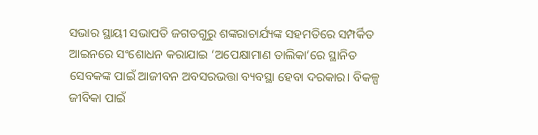ସଭାର ସ୍ଥାୟୀ ସଭାପତି ଜଗତଗୁରୁ ଶଙ୍କରାଚାର୍ଯ୍ୟଙ୍କ ସହମତିରେ ସମ୍ପର୍କିତ ଆଇନରେ ସଂଶୋଧନ କରାଯାଇ ‘ଅପେକ୍ଷାମାଣ ତାଲିକା’ରେ ସ୍ଥାନିତ ସେବକଙ୍କ ପାଇଁ ଆଜୀବନ ଅବସରଭତ୍ତା ବ୍ୟବସ୍ଥା ହେବା ଦରକାର। ବିକଳ୍ପ ଜୀବିକା ପାଇଁ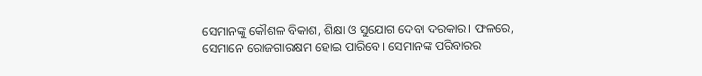ସେମାନଙ୍କୁ କୌଶଳ ବିକାଶ, ଶିକ୍ଷା ଓ ସୁଯୋଗ ଦେବା ଦରକାର। ଫଳରେ, ସେମାନେ ରୋଜଗାରକ୍ଷମ ହୋଇ ପାରିବେ। ସେମାନଙ୍କ ପରିବାରର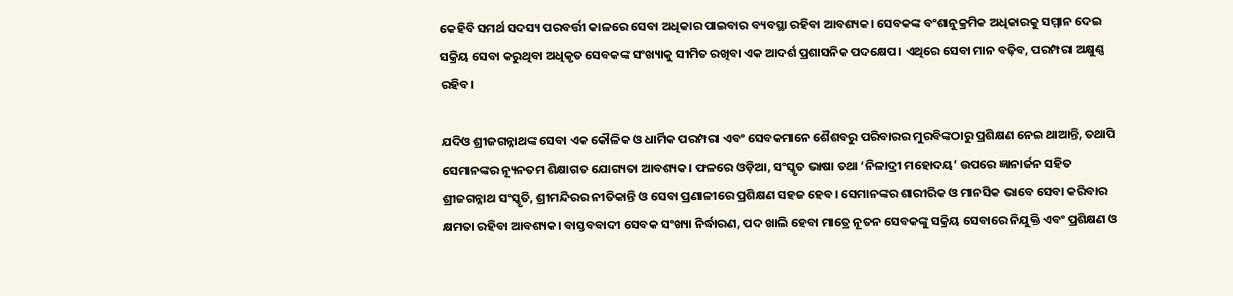କେହିବି ସମର୍ଥ ସଦସ୍ୟ ପରବର୍ତ୍ତୀ କାଳରେ ସେବା ଅଧିକାର ପାଇବାର ବ୍ୟବସ୍ଥା ରହିବା ଆବଶ୍ୟକ। ସେବକଙ୍କ ବଂଶାନୁକ୍ରମିକ ଅଧିକାରକୁ ସମ୍ମାନ ଦେଇ ସକ୍ରିୟ ସେବା କରୁଥିବା ଅଧିକୃତ ସେବକଙ୍କ ସଂଖ୍ୟାକୁ ସୀମିତ ରଖିବା ଏକ ଆଦର୍ଶ ପ୍ରଶାସନିକ ପଦକ୍ଷେପ। ଏଥିରେ ସେବା ମାନ ବଢ଼ିବ, ପରମ୍ପରା ଅକ୍ଷୁଣ୍ଣ ରହିବ।

ଯଦିଓ ଶ୍ରୀଜଗନ୍ନାଥଙ୍କ ସେବା ଏକ କୌଳିକ ଓ ଧାର୍ମିକ ପରମ୍ପରା ଏବଂ ସେବକମାନେ ଶୈଶବରୁ ପରିବାରର ମୁରବିଙ୍କଠାରୁ ପ୍ରଶିକ୍ଷଣ ନେଇ ଥାଆନ୍ତି, ତଥାପି ସେମାନଙ୍କର ନ୍ୟୂନତମ ଶିକ୍ଷାଗତ ଯୋଗ୍ୟତା ଆବଶ୍ୟକ। ଫଳରେ ଓଡ଼ିଆ, ସଂସ୍କୃତ ଭାଷା ତଥା ‘ନିଳାଦ୍ରୀ ମହୋଦୟ’ ଉପରେ ଜ୍ଞାନାର୍ଜନ ସହିତ ଶ୍ରୀଜଗନ୍ନାଥ ସଂସ୍କୃତି, ଶ୍ରୀମନ୍ଦିରର ନୀତିକାନ୍ତି ଓ ସେବା ପ୍ରଣାଳୀରେ ପ୍ରଶିକ୍ଷଣ ସହଜ ହେବ। ସେମାନଙ୍କର ଶାରୀରିକ ଓ ମାନସିକ ଭାବେ ସେବା କରିବାର କ୍ଷମତା ରହିବା ଆବଶ୍ୟକ। ବାସ୍ତବବାଦୀ ସେବକ ସଂଖ୍ୟା ନିର୍ଦ୍ଧାରଣ, ପଦ ଖାଲି ହେବା ମାତ୍ରେ ନୂତନ ସେବକଙ୍କୁ ସକ୍ରିୟ ସେବାରେ ନିଯୁକ୍ତି ଏବଂ ପ୍ରଶିକ୍ଷଣ ଓ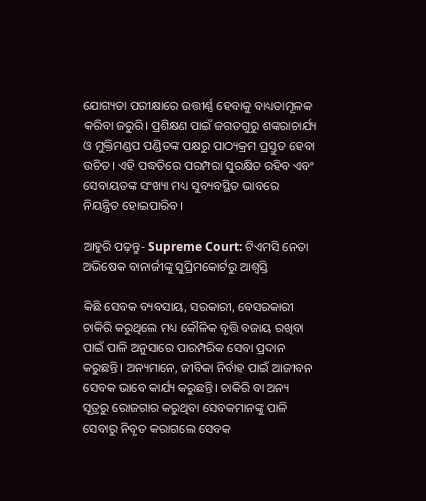ଯୋଗ୍ୟତା ପରୀକ୍ଷାରେ ଉତ୍ତୀର୍ଣ୍ଣ ହେବାକୁ ବାଧ୍ୟତାମୂଳକ କରିବା ଜରୁରି। ପ୍ରଶିକ୍ଷଣ ପାଇଁ ଜଗତଗୁରୁ ଶଙ୍କରାଚାର୍ଯ୍ୟ ଓ ମୁକ୍ତିମଣ୍ଡପ ପଣ୍ଡିତଙ୍କ ପକ୍ଷରୁ ପାଠ୍ୟକ୍ରମ ପ୍ରସ୍ତୁତ ହେବା ଉଚିତ। ଏହି ପଦ୍ଧତିରେ ପରମ୍ପରା ସୁରକ୍ଷିତ ରହିବ ଏବଂ ସେବାୟତଙ୍କ ସଂଖ୍ୟା ମଧ୍ୟ ସୁବ୍ୟବସ୍ଥିତ ଭାବରେ ନିୟନ୍ତ୍ରିତ ହୋଇପାରିବ।

ଆହୁରି ପଢ଼ନ୍ତୁ- Supreme Court: ଟିଏମସି ନେତା ଅଭିଷେକ ବାନାର୍ଜୀଙ୍କୁ ସୁପ୍ରିମକୋର୍ଟରୁ ଆଶ୍ୱସ୍ତି

କିଛି ସେବକ ବ୍ୟବସାୟ, ସରକାରୀ, ବେସରକାରୀ ଚାକିରି କରୁଥିଲେ ମଧ୍ୟ କୌଳିକ ବୃତ୍ତି ବଜାୟ ରଖିବା ପାଇଁ ପାଳି ଅନୁସାରେ ପାରମ୍ପରିକ ସେବା ପ୍ରଦାନ କରୁଛନ୍ତି। ଅନ୍ୟମାନେ, ଜୀବିକା ନିର୍ବାହ ପାଇଁ ଆଜୀବନ ସେବକ ଭାବେ କାର୍ଯ୍ୟ କରୁଛନ୍ତି। ଚାକିରି ବା ଅନ୍ୟ ସୂତ୍ରରୁ ରୋଜଗାର କରୁଥିବା ସେବକମାନଙ୍କୁ ପାଳି ସେବାରୁ ନିବୃତ କରାଗଲେ ସେବକ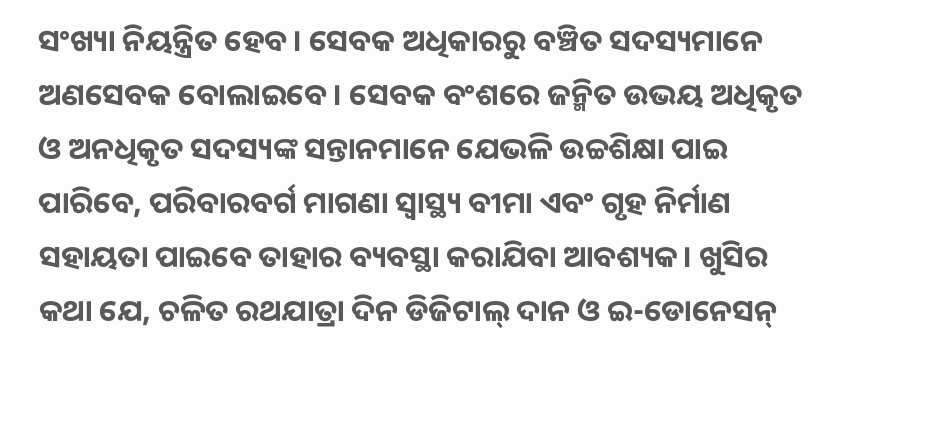ସଂଖ୍ୟା ନିୟନ୍ତ୍ରିତ ହେବ। ସେବକ ଅଧିକାରରୁ ବଞ୍ଚିତ ସଦସ୍ୟମାନେ ଅଣସେବକ ବୋଲାଇବେ। ସେବକ ବଂଶରେ ଜନ୍ମିତ ଉଭୟ ଅଧିକୃତ ଓ ଅନଧିକୃତ ସଦସ୍ୟଙ୍କ ସନ୍ତାନମାନେ ଯେଭଳି ଉଚ୍ଚଶିକ୍ଷା ପାଇ ପାରିବେ, ପରିବାରବର୍ଗ ମାଗଣା ସ୍ୱାସ୍ଥ୍ୟ ବୀମା ଏବଂ ଗୃହ ନିର୍ମାଣ ସହାୟତା ପାଇବେ ତାହାର ବ୍ୟବସ୍ଥା କରାଯିବା ଆବଶ୍ୟକ। ଖୁସିର କଥା ଯେ, ଚଳିତ ରଥଯାତ୍ରା ଦିନ ଡିଜିଟାଲ୍ ଦାନ ଓ ଇ-ଡୋନେସନ୍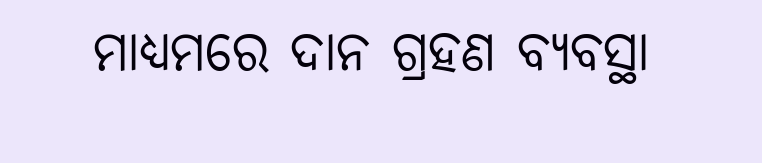ମାଧ୍ୟମରେ ଦାନ ଗ୍ରହଣ ବ୍ୟବସ୍ଥା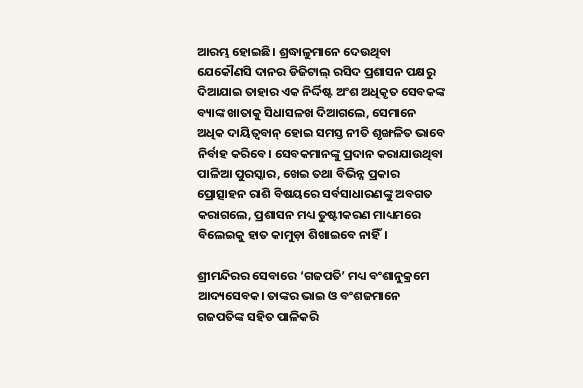ଆରମ୍ଭ ହୋଇଛି। ଶ୍ରଦ୍ଧାଳୁମାନେ ଦେଉଥିବା ଯେକୌଣସି ଦାନର ଡିଜିଟାଲ୍ ରସିଦ ପ୍ରଶାସନ ପକ୍ଷରୁ ଦିଆଯାଇ ତାହାର ଏକ ନିର୍ଦ୍ଦିଷ୍ଟ ଅଂଶ ଅଧିକୃତ ସେବକଙ୍କ ବ୍ୟାଙ୍କ ଖାତାକୁ ସିଧାସଳଖ ଦିଆଗଲେ, ସେମାନେ ଅଧିକ ଦାୟିତ୍ବବାନ୍ ହୋଇ ସମସ୍ତ ନୀତି ଶୃଙ୍ଖଳିତ ଭାବେ ନିର୍ବାହ କରିବେ। ସେବକମାନଙ୍କୁ ପ୍ରଦାନ କରାଯାଉଥିବା ପାଳିଆ ପୁରସ୍କାର, ଖେଇ ତଥା ବିଭିନ୍ନ ପ୍ରକାର ପ୍ରୋତ୍ସାହନ ରାଶି ବିଷୟରେ ସର୍ବସାଧାରଣଙ୍କୁ ଅବଗତ କରାଗଲେ, ପ୍ରଶାସନ ମଧ୍ୟ ତୁଷ୍ଟୀକରଣ ମାଧ୍ୟମରେ ବିଲେଇକୁ ହାତ କାମୁଡ଼ା ଶିଖାଇବେ ନାହିଁ।

ଶ୍ରୀମନ୍ଦିରର ସେବାରେ ‘ଗଜପତି’ ମଧ୍ୟ ବଂଶାନୁକ୍ରମେ ଆଦ୍ୟସେବକ। ତାଙ୍କର ଭାଇ ଓ ବଂଶଜମାନେ ଗଜପତିଙ୍କ ସହିତ ପାଳିକରି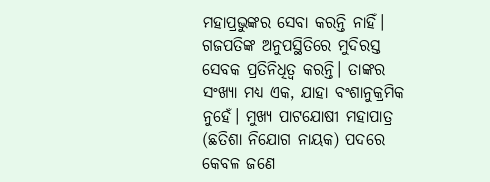ମହାପ୍ରଭୁଙ୍କର ସେବା କରନ୍ତି ନାହିଁ। ଗଜପତିଙ୍କ ଅନୁପସ୍ଥିତିରେ ମୁଦିରସ୍ତ ସେବକ ପ୍ରତିନିଧିତ୍ବ କରନ୍ତି। ତାଙ୍କର ସଂଖ୍ୟା ମଧ୍ୟ ଏକ, ଯାହା ବଂଶାନୁକ୍ରମିକ ନୁହେଁ। ମୁଖ୍ୟ ପାଟଯୋଷୀ ମହାପାତ୍ର (ଛତିଶା ନିଯୋଗ ନାୟକ) ପଦରେ କେବଳ ଜଣେ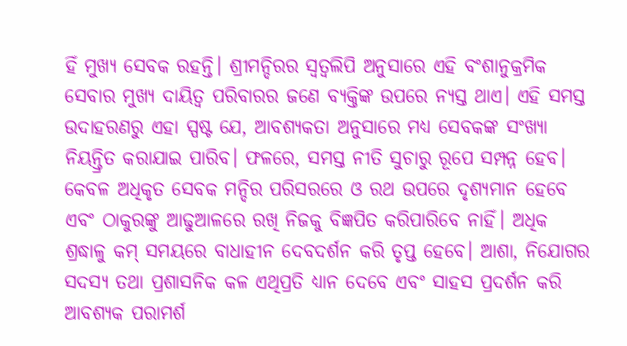ହିଁ ମୁଖ୍ୟ ସେବକ ରହନ୍ତି। ଶ୍ରୀମନ୍ଦିରର ସ୍ୱତ୍ୱଲିପି ଅନୁସାରେ ଏହି ବଂଶାନୁକ୍ରମିକ ସେବାର ମୁଖ୍ୟ ଦାୟିତ୍ୱ ପରିବାରର ଜଣେ ବ୍ୟକ୍ତିଙ୍କ ଉପରେ ନ୍ୟସ୍ତ ଥାଏ। ଏହି ସମସ୍ତ ଉଦାହରଣରୁ ଏହା ସ୍ପଷ୍ଟ ଯେ, ଆବଶ୍ୟକତା ଅନୁସାରେ ମଧ୍ୟ ସେବକଙ୍କ ସଂଖ୍ୟା ନିୟନ୍ତ୍ରିତ କରାଯାଇ ପାରିବ। ଫଳରେ, ସମସ୍ତ ନୀତି ସୁଚାରୁ ରୂପେ ସମ୍ପନ୍ନ ହେବ। କେବଳ ଅଧିକୃତ ସେବକ ମନ୍ଦିର ପରିସରରେ ଓ ରଥ ଉପରେ ଦୃଶ୍ୟମାନ ହେବେ ଏବଂ ଠାକୁରଙ୍କୁ ଆଢୁଆଳରେ ରଖି ନିଜକୁ ବିଜ୍ଞପିତ କରିପାରିବେ ନାହିଁ। ଅଧିକ ଶ୍ରଦ୍ଧାଳୁ କମ୍‌ ସମୟରେ ବାଧାହୀନ ଦେବଦର୍ଶନ କରି ତୃପ୍ତ ହେବେ। ଆଶା, ନିଯୋଗର ସଦସ୍ୟ ତଥା ପ୍ରଶାସନିକ କଳ ଏଥିପ୍ରତି ଧ୍ୟାନ ଦେବେ ଏବଂ ସାହସ ପ୍ରଦର୍ଶନ କରି ଆବଶ୍ୟକ ପରାମର୍ଶ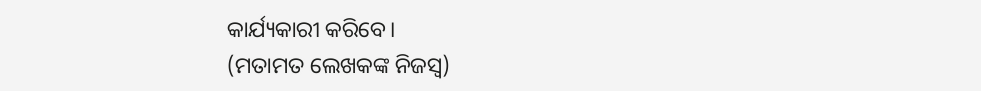କାର୍ଯ୍ୟକାରୀ କରିବେ।
(ମତାମତ ଲେଖକଙ୍କ ନିଜସ୍ବ)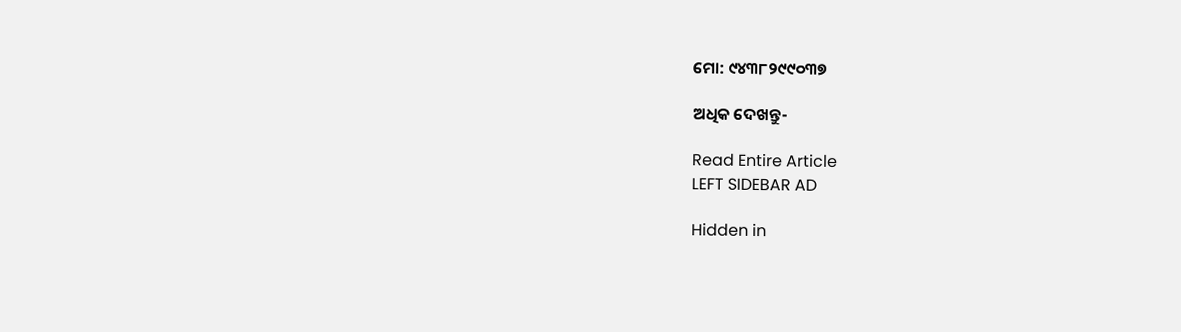ମୋ: ୯୪୩୮୨୯୯୦୩୭

ଅଧିକ ଦେଖନ୍ତୁ-

Read Entire Article
LEFT SIDEBAR AD

Hidden in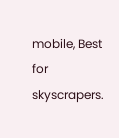mobile, Best for skyscrapers.